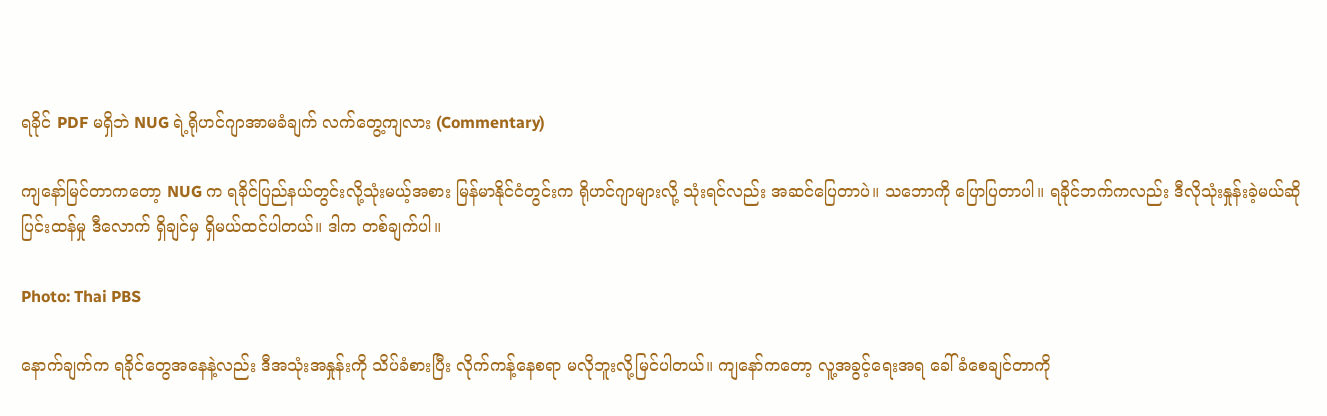ရခိုင် PDF မရှိဘဲ NUG ရဲ့ရိုဟင်ဂျာအာမခံချက် လက်တွေ့ကျလား (Commentary)

ကျနော်မြင်တာကတော့ NUG က ရခိုင်ပြည်နယ်တွင်းလို့သုံးမယ့်အစား မြန်မာနိုင်ငံတွင်းက ရိုဟင်ဂျာများလို့ သုံးရင်လည်း အဆင်ပြေတာပဲ။ သဘောကို ပြောပြတာပါ။ ရခိုင်ဘက်ကလည်း ဒီလိုသုံးနှုန်းခဲ့မယ်ဆို ပြင်းထန်မှု ဒီလောက် ရှိချင်မှ ရှိမယ်ထင်ပါတယ်။ ဒါက တစ်ချက်ပါ။

Photo: Thai PBS

နောက်ချက်က ရခိုင်တွေအနေနဲ့လည်း ဒီအသုံးအနှုန်းကို သိပ်ခံစားပြီး လိုက်ကန့်နေစရာ မလိုဘူးလို့မြင်ပါတယ်။ ကျနော်ကတော့ လူ့အခွင့်ရေးအရ ခေါ်ခံစေချင်တာကို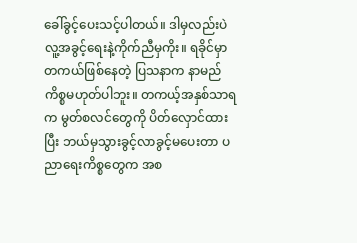ခေါ်ခွင့်ပေးသင့်ပါတယ်။ ဒါမှလည်းပဲ လူ့အခွင့်ရေးနဲ့ကိုက်ညီမှကိုး။ ရခိုင်မှာ တကယ်ဖြစ်နေတဲ့ ပြသနာက နာမည်ကိစ္စမဟုတ်ပါဘူး။ တကယ့်အနှစ်သာရက မွတ်စလင်တွေကို ပိတ်လှောင်ထားပြီး ဘယ်မှသွားခွင့်လာခွင့်မပေးတာ ပညာရေးကိစ္စတွေက အစ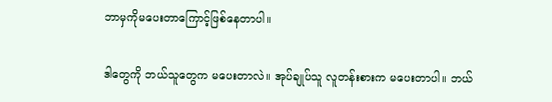ဘာမှကိုမပေးတာကြောင့်ဖြစ်နေတာပါ။

ဒါတွေကို ဘယ်သူတွေက မပေးတာလဲ။ အုပ်ချုပ်သူ လူတန်းစားက မပေးတာပါ။ ဘယ်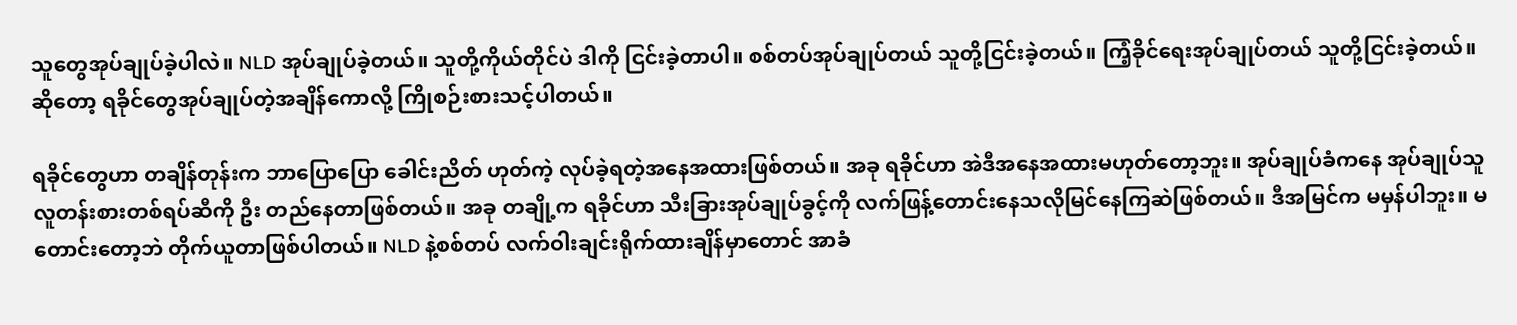သူတွေအုပ်ချုပ်ခဲ့ပါလဲ။ NLD အုပ်ချုပ်ခဲ့တယ်။ သူတို့ကိုယ်တိုင်ပဲ ဒါကို ငြင်းခဲ့တာပါ။ စစ်တပ်အုပ်ချုပ်တယ် သူတို့ငြင်းခဲ့တယ်။ ကြံ့ခိုင်ရေးအုပ်ချုပ်တယ် သူတို့ငြင်းခဲ့တယ်။ ဆိုတော့ ရခိုင်တွေအုပ်ချုပ်တဲ့အချိန်ကောလို့ ကြိုစဉ်းစားသင့်ပါတယ်။

ရခိုင်တွေဟာ တချိန်တုန်းက ဘာပြောပြော ခေါင်းညိတ် ဟုတ်ကဲ့ လုပ်ခဲ့ရတဲ့အနေအထားဖြစ်တယ်။ အခု ရခိုင်ဟာ အဲဒီအနေအထားမဟုတ်တော့ဘူး။ အုပ်ချုပ်ခံကနေ အုပ်ချုပ်သူလူတန်းစားတစ်ရပ်ဆီကို ဦး တည်နေတာဖြစ်တယ်။ အခု တချို့က ရခိုင်ဟာ သီးခြားအုပ်ချုပ်ခွင့်ကို လက်ဖြန့်တောင်းနေသလိုမြင်နေကြဆဲဖြစ်တယ်။ ဒီအမြင်က မမှန်ပါဘူး။ မတောင်းတော့ဘဲ တိုက်ယူတာဖြစ်ပါတယ်။ NLD နဲ့စစ်တပ် လက်ဝါးချင်းရိုက်ထားချိန်မှာတောင် အာခံ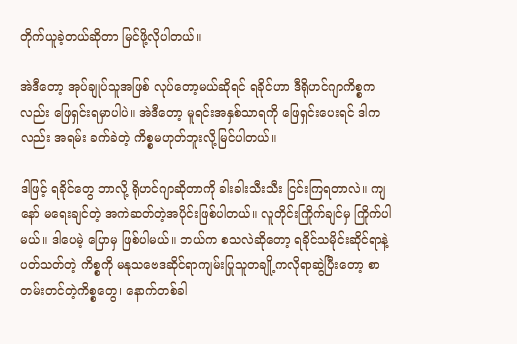တိုက်ယူခဲ့တယ်ဆိုတာ မြင်ဖို့လိုပါတယ်။

အဲဒီတော့ အုပ်ချုပ်သူအဖြစ် လုပ်တော့မယ်ဆိုရင် ရခိုင်ဟာ ဒီရိုဟင်ဂျာကိစ္စကလည်း ဖြေရှင်းရမှာပါပဲ။ အဲဒီတော့ မူရင်းအနှစ်သာရကို ဖြေရှင်းပေးရင် ဒါကလည်း အရမ်း ခက်ခဲတဲ့ ကိစ္စမဟုတ်ဘူးလို့မြင်ပါတယ်။

ဒါဖြင့် ရခိုင်တွေ ဘာလို့ ရိုဟင်ဂျာဆိုတာကို ခါးခါးသီးသီး ငြင်းကြရတာလဲ။ ကျနော် မရေးချင်တဲ့ အကဲဆတ်တဲ့အပိုင်းဖြစ်ပါတယ်။ လူတိုင်းကြိုက်ချင်မှ ကြိုက်ပါမယ်။ ဒါပေမဲ့ ပြောမှ ဖြစ်ပါမယ်။ ဘယ်က စသလဲဆိုတော့ ရခိုင်သမိုင်းဆိုင်ရာနဲ့ပတ်သတ်တဲ့ ကိစ္စကို မနုသဗေဒဆိုင်ရာကျမ်းပြုသူတချို့ကလိုရာဆွဲပြီးတော့ စာတမ်းတင်တဲ့ကိစ္စတွေ၊ နောက်တစ်ခါ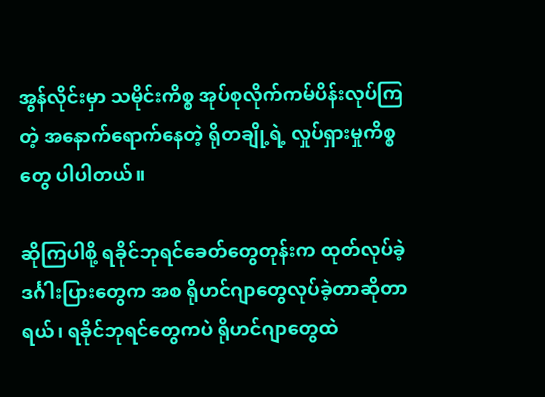အွန်လိုင်းမှာ သမိုင်းကိစ္စ အုပ်စုလိုက်ကမ်ပိန်းလုပ်ကြတဲ့ အနောက်ရောက်နေတဲ့ ရိုတချို့ရဲ့ လှုပ်ရှားမှုကိစ္စတွေ ပါပါတယ်။

ဆိုကြပါစို့ ရခိုင်ဘုရင်ခေတ်တွေတုန်းက ထုတ်လုပ်ခဲ့ ဒင်္ဂါးပြားတွေက အစ ရိုဟင်ဂျာတွေလုပ်ခဲ့တာဆိုတာရယ်၊ ရခိုင်ဘုရင်တွေကပဲ ရိုဟင်ဂျာတွေထဲ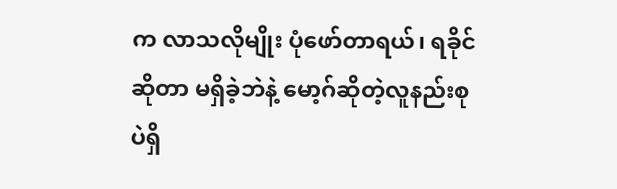က လာသလိုမျိုး ပုံဖော်တာရယ်၊ ရခိုင်ဆိုတာ မရှိခဲ့ဘဲနဲ့ မော့ဂ်ဆိုတဲ့လူနည်းစုပဲရှိ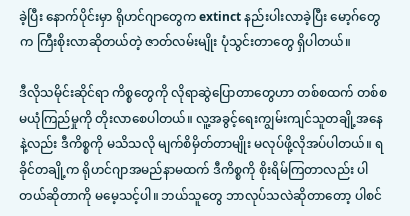ခဲ့ပြီး နောက်ပိုင်းမှာ ရိုဟင်ဂျာတွေက extinct နည်းပါးလာခဲ့ပြီး မော့ဂ်တွေက ကြီးစိုးလာဆိုတယ်တဲ့ ဇာတ်လမ်းမျိုး ပုံသွင်းတာတွေ ရှိပါတယ်။

ဒီလိုသမိုင်းဆိုင်ရာ ကိစ္စတွေကို လိုရာဆွဲပြောတာတွေဟာ တစ်စထက် တစ်စ မယုံကြည်မှုကို တိုးလာစေပါတယ်။ လူ့အခွင့်ရေးကျွမ်းကျင်သူတချို့အနေနဲ့လည်း ဒီကိစ္စကို မသိသလို မျက်စိမှိတ်တာမျိုး မလုပ်ဖို့လိုအပ်ပါတယ်။ ရခိုင်တချို့က ရိုဟင်ဂျာအမည်နာမထက် ဒီကိစ္စကို စိုးရိမ်ကြတာလည်း ပါတယ်ဆိုတာကို မမေ့သင့်ပါ။ ဘယ်သူတွေ ဘာလုပ်သလဲဆိုတာတော့ ပါစင်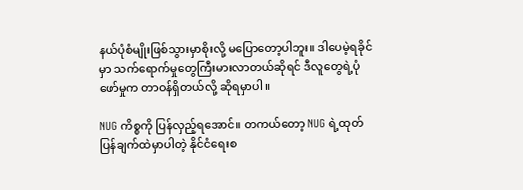နယ်ပုံစံမျိုးဖြစ်သွားမှာစိုးလို့ မပြောတော့ပါဘူး။ ဒါပေမဲ့ရခိုင်မှာ သက်ရောက်မှုတွေကြီးမားလာတယ်ဆိုရင် ဒီလူတွေရဲ့ပုံဖော်မှုက တာဝန်ရှိတယ်လို့ ဆိုရမှာပါ။

NUG ကိစ္စကို ပြန်လှည့်ရအောင်။ တကယ်တော့ NUG ရဲ့ထုတ်ပြန်ချက်ထဲမှာပါတဲ့ နိုင်ငံရေးစ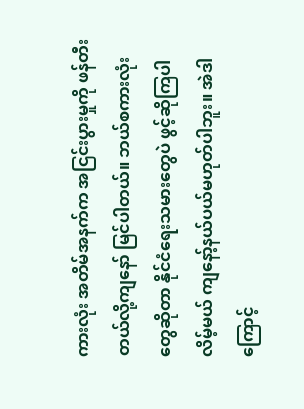ကားလုံး အတိမ်အနက်က အငြင်းပွားမှုကို ဖန်တီးတယ်လို့ကျနော် မြင်ပါတယ်။ ဘယ်စကားလုံးတွေဆိုတာ နိုင်ငံရေးသမားတွေပဲ ဖွင့်ဆိုကြပါလိမ့်မယ် ကျနော့်နယ်ပယ်မဟုတ်ပါဘူး။ အဲဒါကြောင့်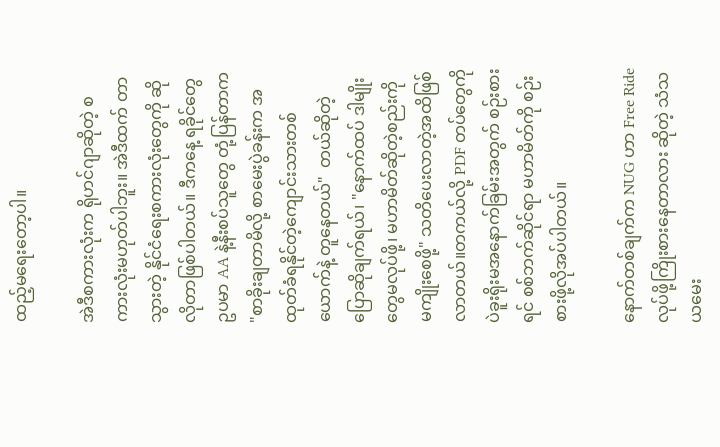ထည့်မရေးတော့ပါ။

အဲဒီစကားလုံးက ရိုဟင်ဂျာဆိုတဲ့ စကားလုံးမဟုတ်ပါဘူး။ အဲဒီထက် တာသွားတဲ့ နိုင်ငံရေးစကားလုံးတွေကို ဆိုလိုတာဖြစ်ပါတယ်။ ဒီကနေ့ ရခိုင်တွေ ဥပမာ AA နဲ့နီးစပ်သူတွေ တုံ့ပြန်တာက "စာခိုးချတာမိလို့ စာမေးပွဲခန်းက အထုတ်ခံရနိုင်တဲ့ကျောင်းသားတစ်ယောက်နဲ့ တူနေတယ်"  တယ်ဆိုတဲ့ပြောဆိုချက်ရယ်၊ "နောက်ထပ် ဒါမျိုးတွေမလုပ်ဖို့၊ မဟာမိတ်ဆိုတဲ့စည်းကို မကျိုးစေဖို့" သတိပေးလာတဲ့အထိဖြစ်လာတယ်။တကယ်လို့ PDF တပ်တွေကို ပဲခူးရိုးမအနောက်ခြမ်းအတွက် စဉ်းစားရင် စစ်ဘက်ဆိုင်ရာ မဟာမိတ်ကို စဉ်းစားဖို့လိုအပ်ပါတယ်။

နောက်တစ်ချက်က NUG ဟာ Free Ride လုပ်ဖို့ကြိုးစားနေတာလား ဆိုတဲ့ သံသယမေး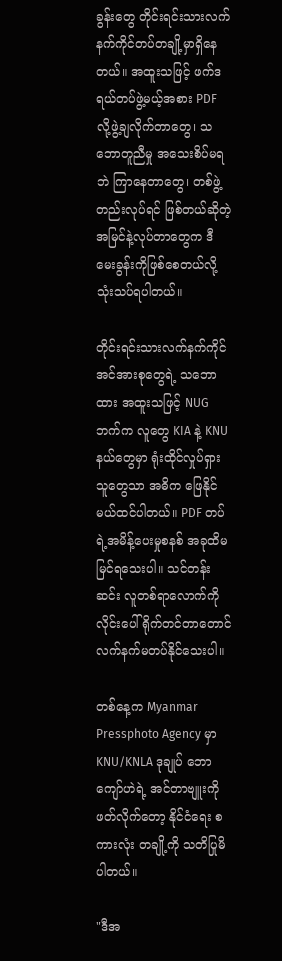ခွန်းတွေ တိုင်းရင်းသားလက်နက်ကိုင်တပ်တချို့မှာရှိနေတယ်။ အထူးသဖြင့် ဖက်ဒရယ်တပ်ဖွဲ့မယ့်အစား PDF  လို့ဖွဲ့ချလိုက်တာတွေ၊ သဘောတူညီမှု အသေးစိပ်မရဘဲ ကြာနေတာတွေ၊ တစ်ဖွဲ့တည်းလုပ်ရင် ဖြစ်တယ်ဆိုတဲ့ အမြင်နဲ့လုပ်တာတွေက ဒီမေးခွန်းကိုဖြစ်စေတယ်လို့ သုံးသပ်ရပါတယ်။

တိုင်းရင်းသားလက်နက်ကိုင်အင်အားစုတွေရဲ့ သဘောထား အထူးသဖြင့် NUG ဘက်က လူတွေ KIA နဲ့ KNU နယ်တွေမှာ ရုံးထိုင်လှုပ်ရှားသူတွေသာ အဓိက ဖြေနိုင်မယ်ထင်ပါတယ်။ PDF တပ်ရဲ့အမိန့်ပေးမှုစနစ် အခုထိမမြင်ရသေးပါ။ သင်တန်းဆင်း လူတစ်ရာလောက်ကို လိုင်းပေါ်ရိုက်တင်တာတောင် လက်နက်မတပ်နိုင်သေးပါ။

တစ်နေ့က Myanmar Pressphoto Agency မှာ KNU/KNLA ဒုချုပ် ဘောကျော်ဟဲရဲ့ အင်တာဗျူးကို ဖတ်လိုက်တော့ နိုင်ငံရေး စကားလုံး တချို့ကို သတိပြုမိပါတယ်။

"ဒီအ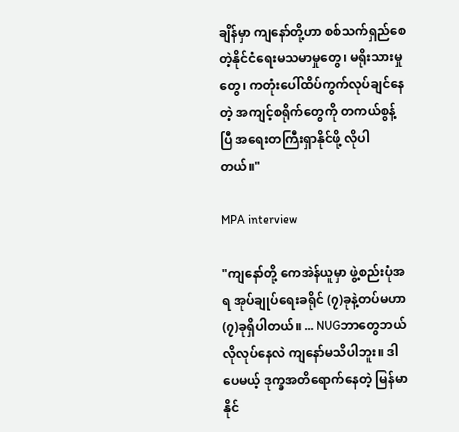ချိန်မှာ ကျနော်တို့ဟာ စစ်သက်ရှည်စေတဲ့နိုင်ငံရေးမသမာမှုတွေ၊ မရိုးသားမှုတွေ၊ ကတုံးပေါ်ထိပ်ကွက်လုပ်ချင်နေတဲ့ အကျင့်စရိုက်တွေကို တကယ်စွန့်ပြီ အရေးတကြီးရှာနိုင်ဖို့ လိုပါတယ်။"

MPA interview

"ကျနော်တို့ ကေအဲန်ယူမှာ ဖွဲ့စည်းပုံအရ အုပ်ချုပ်ရေးခရိုင် (၇)ခုနဲ့တပ်မဟာ(၇)ခုရှိပါတယ်။ ... NUGဘာတွေဘယ်လိုလုပ်နေလဲ ကျနော်မသိပါဘူး။ ဒါပေမယ့် ဒုက္ခအတိရောက်နေတဲ့ မြန်မာနိုင်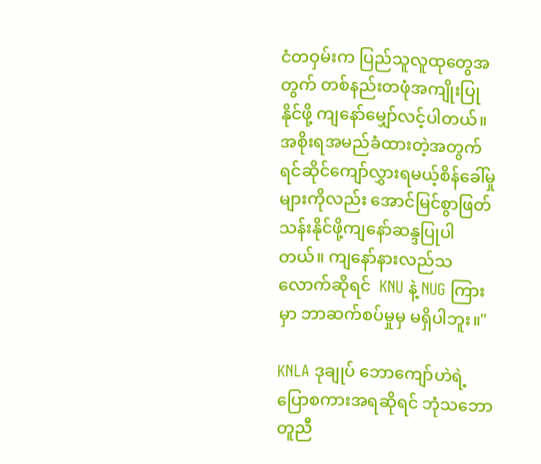ငံတဝှမ်းက ပြည်သူလူထုတွေအတွက် တစ်နည်းတဖုံအကျိုးပြုနိုင်ဖို့ ကျနော်မျှော်လင့်ပါတယ်။ အစိုးရအမည်ခံထားတဲ့အတွက် ရင်ဆိုင်ကျော်လွှားရမယ့်စိန်ခေါ်မှုများကိုလည်း အောင်မြင်စွာဖြတ်သန်းနိုင်ဖို့ကျနော်ဆန္ဒပြုပါတယ်။ ကျနော်နားလည်သလောက်ဆိုရင်  KNU နဲ့ NUG ကြားမှာ ဘာဆက်စပ်မှုမှ မရှိပါဘူး။"

KNLA ဒုချုပ် ဘောကျော်ဟဲရဲ့ပြောစကားအရဆိုရင် ဘုံသဘောတူညီ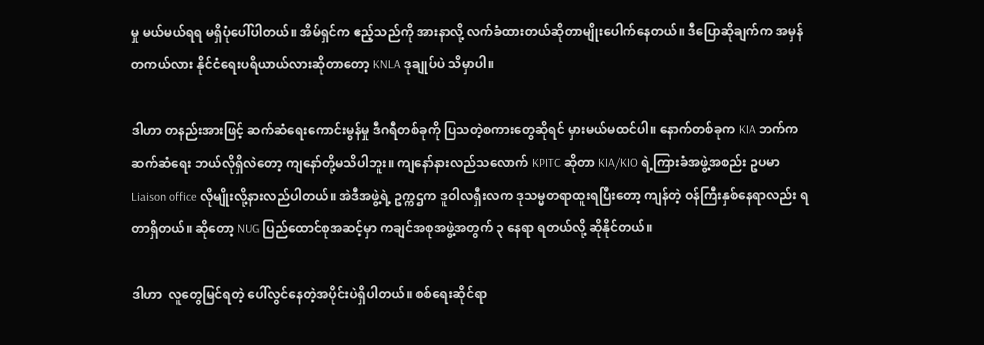မှု မယ်မယ်ရရ မရှိပုံပေါ်ပါတယ်။ အိမ်ရှင်က ဧည့်သည်ကို အားနာလို့ လက်ခံထားတယ်ဆိုတာမျိုးပေါက်နေတယ်။ ဒီပြောဆိုချက်က အမှန်တကယ်လား နိုင်ငံရေးပရိယာယ်လားဆိုတာတော့ KNLA ဒုချုပ်ပဲ သိမှာပါ။

ဒါဟာ တနည်းအားဖြင့် ဆက်ဆံရေးကောင်းမွန်မှု ဒီဂရီတစ်ခုကို ပြသတဲ့စကားတွေဆိုရင် မှားမယ်မထင်ပါ။ နောက်တစ်ခုက KIA ဘက်က ဆက်ဆံရေး ဘယ်လိုရှိလဲတော့ ကျနော်တို့မသိပါဘူး။ ကျနော်နားလည်သလောက် KPITC ဆိုတာ KIA/KIO ရဲ့ကြားခံအဖွဲ့အစည်း ဥပမာ  Liaison office လိုမျိုးလို့နားလည်ပါတယ်။ အဲဒီအဖွဲ့ရဲ့ ဥက္ကဌက ဒူဝါလရှီးလက ဒုသမ္မတရာထူးရပြီးတော့ ကျန်တဲ့ ဝန်ကြီးနှစ်နေရာလည်း ရတာရှိတယ်။ ဆိုတော့ NUG ပြည်ထောင်စုအဆင့်မှာ ကချင်အစုအဖွဲ့အတွက် ၃ နေရာ ရတယ်လို့ ဆိုနိုင်တယ်။

ဒါဟာ  လူတွေမြင်ရတဲ့ ပေါ်လွင်နေတဲ့အပိုင်းပဲရှိပါတယ်။ စစ်ရေးဆိုင်ရာ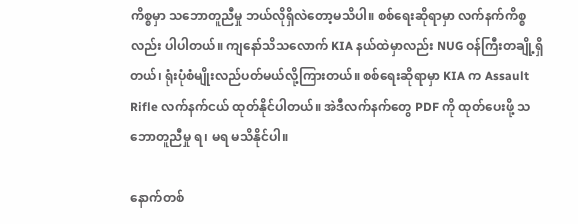ကိစ္စမှာ သဘောတူညီမှု ဘယ်လိုရှိလဲတော့မသိပါ။ စစ်ရေးဆိုရာမှာ လက်နက်ကိစ္စလည်း ပါပါတယ်။ ကျနော်သိသလောက် KIA နယ်ထဲမှာလည်း NUG ဝန်ကြီးတချို့ရှိတယ်၊ ရုံးပုံစံမျိုးလည်ပတ်မယ်လို့ကြားတယ်။ စစ်ရေးဆိုရာမှာ KIA က Assault Rifle လက်နက်ငယ် ထုတ်နိုင်ပါတယ်။ အဲဒီလက်နက်တွေ PDF ကို ထုတ်ပေးဖို့ သဘောတူညီမှု ရ၊ မရ မသိနိုင်ပါ။

နောက်တစ်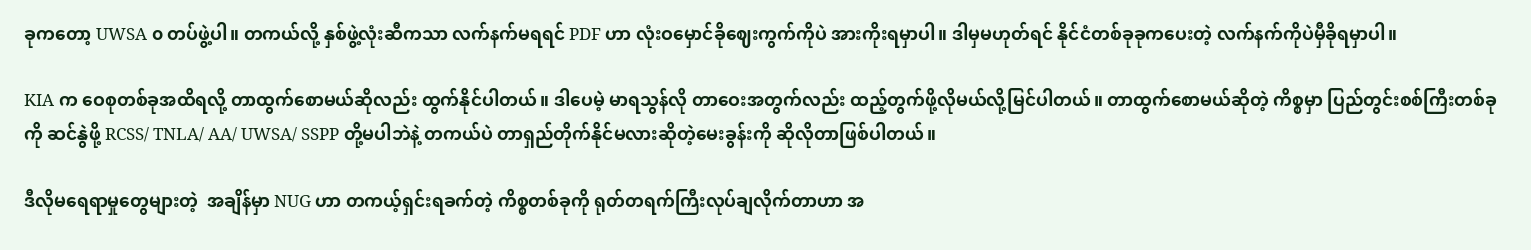ခုကတော့ UWSA ၀ တပ်ဖွဲ့ပါ။ တကယ်လို့ နှစ်ဖွဲ့လုံးဆီကသာ လက်နက်မရရင် PDF ဟာ လုံးဝမှောင်ခိုဈေးကွက်ကိုပဲ အားကိုးရမှာပါ။ ဒါမှမဟုတ်ရင် နိုင်ငံတစ်ခုခုကပေးတဲ့ လက်နက်ကိုပဲမှီခိုရမှာပါ။

KIA က ဝေစုတစ်ခုအထိရလို့ တာထွက်စောမယ်ဆိုလည်း ထွက်နိုင်ပါတယ်။ ဒါပေမဲ့ မာရသွန်လို တာဝေးအတွက်လည်း ထည့်တွက်ဖို့လိုမယ်လို့မြင်ပါတယ်။ တာထွက်စောမယ်ဆိုတဲ့ ကိစ္စမှာ ပြည်တွင်းစစ်ကြီးတစ်ခုကို ဆင်နွဲဖို့ RCSS/ TNLA/ AA/ UWSA/ SSPP တို့မပါဘဲနဲ့ တကယ်ပဲ တာရှည်တိုက်နိုင်မလားဆိုတဲ့မေးခွန်းကို ဆိုလိုတာဖြစ်ပါတယ်။

ဒီလိုမရေရာမှုတွေများတဲ့  အချိန်မှာ NUG ဟာ တကယ့်ရှင်းရခက်တဲ့ ကိစ္စတစ်ခုကို ရုတ်တရက်ကြီးလုပ်ချလိုက်တာဟာ အ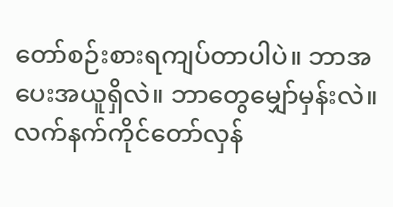တော်စဉ်းစားရကျပ်တာပါပဲ။ ဘာအပေးအယူရှိလဲ။ ဘာတွေမျှော်မှန်းလဲ။ လက်နက်ကိုင်တော်လှန်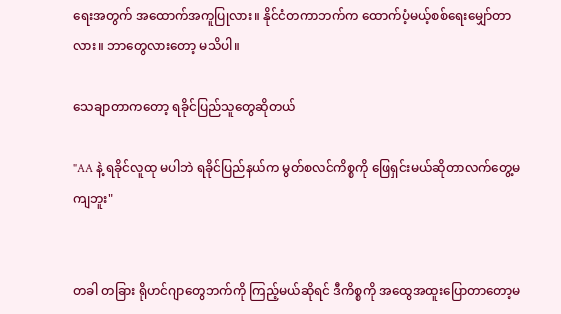ရေးအတွက် အထောက်အကူပြုလား။ နိုင်ငံတကာဘက်က ထောက်ပံ့မယ့်စစ်ရေးမျှော်တာလား။ ဘာတွေလားတော့ မသိပါ။

သေချာတာကတော့ ရခိုင်ပြည်သူတွေဆိုတယ်

"AA နဲ့ ရခိုင်လူထု မပါဘဲ ရခိုင်ပြည်နယ်က မွတ်စလင်ကိစ္စကို ဖြေရှင်းမယ်ဆိုတာလက်တွေ့မကျဘူး"


တခါ တခြား ရိုဟင်ဂျာတွေဘက်ကို ကြည့်မယ်ဆိုရင် ဒီကိစ္စကို အထွေအထူးပြောတာတော့မ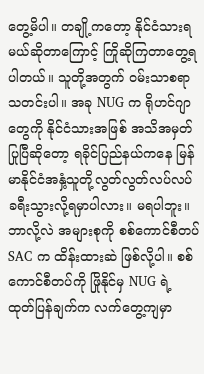တွေ့မိပါ။ တချို့ကတော့ နိုင်ငံသားရမယ်ဆိုတာကြောင့် ကြိုဆိုကြတာတွေ့ရပါတယ်။ သူတို့အတွက် ဝမ်းသာစရာ သတင်းပါ။ အခု NUG က ရိုဟင်ဂျာတွေကို နိုင်ငံသားအဖြစ် အသိအမှတ်ပြုပြီဆိုတော့ ရခိုင်ပြည်နယ်ကနေ မြန်မာနိုင်ငံအနှံ့သူတို့လွတ်လွတ်လပ်လပ် ခရီးသွားလို့ရမှာပါလား။ မရပါဘူး။ ဘာလို့လဲ အများစုကို စစ်ကောင်စီတပ် SAC က ထိန်းထားဆဲ ဖြစ်လို့ပါ။ စစ်ကောင်စီတပ်ကို ဖြိုနိုင်မှ NUG ရဲ့ ထုတ်ပြန်ချက်က လက်တွေ့ကျမှာ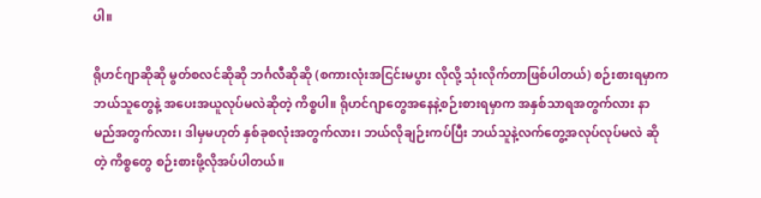ပါ။

ရိုဟင်ဂျာဆိုဆို မွတ်စလင်ဆိုဆို ဘင်္ဂလီဆိုဆို (စကားလုံးအငြင်းမပွား လိုလို့ သုံးလိုက်တာဖြစ်ပါတယ်) စဉ်းစားရမှာက ဘယ်သူတွေနဲ့ အပေးအယူလုပ်မလဲဆိုတဲ့ ကိစ္စပါ။ ရိုဟင်ဂျာတွေအနေနဲ့စဉ်းစားရမှာက အနှစ်သာရအတွက်လား နာမည်အတွက်လား၊ ဒါမှမဟုတ် နှစ်ခုစလုံးအတွက်လား၊ ဘယ်လိုချဉ်းကပ်ပြီး ဘယ်သူနဲ့လက်တွေ့အလုပ်လုပ်မလဲ ဆိုတဲ့ ကိစ္စတွေ စဉ်းစားဖို့လိုအပ်ပါတယ်။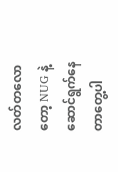လတ်တလောတော့ NUG နဲ့ ဆောင်ရွက်နေတာတွေ့ပါ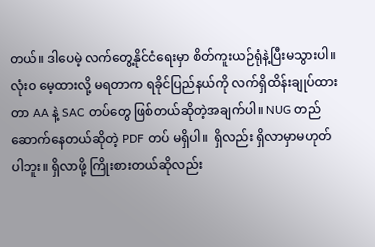တယ်။ ဒါပေမဲ့ လက်တွေ့နိုင်ငံရေးမှာ စိတ်ကူးယဉ်ရုံနဲ့ပြီးမသွားပါ။ လုံး၀ မေ့ထားလို့ မရတာက ရခိုင်ပြည်နယ်ကို လက်ရှိထိန်းချုပ်ထားတာ AA နဲ့ SAC တပ်တွေ ဖြစ်တယ်ဆိုတဲ့အချက်ပါ။ NUG တည်ဆောက်နေတယ်ဆိုတဲ့ PDF တပ် မရှိပါ။  ရှိလည်း ရှိလာမှာမဟုတ်ပါဘူး။ ရှိလာဖို့ ကြိုးစားတယ်ဆိုလည်း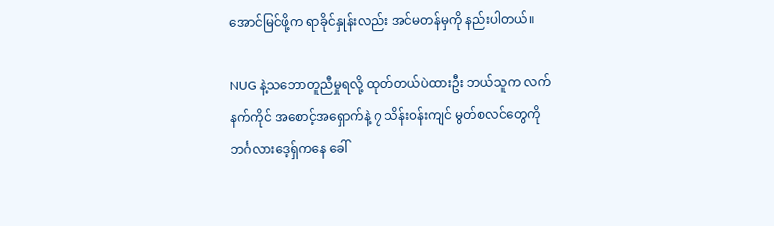အောင်မြင်ဖို့က ရာခိုင်နှုန်းလည်း အင်မတန်မှကို နည်းပါတယ်။

NUG နဲ့သဘောတူညီမှုရလို့ ထုတ်တယ်ပဲထားဦး ဘယ်သူက လက်နက်ကိုင် အစောင့်အရှောက်နဲ့ ၇ သိန်း၀န်းကျင် မွတ်စလင်တွေကို ဘင်္ဂလားဒေ့ရှ်ကနေ ခေါ်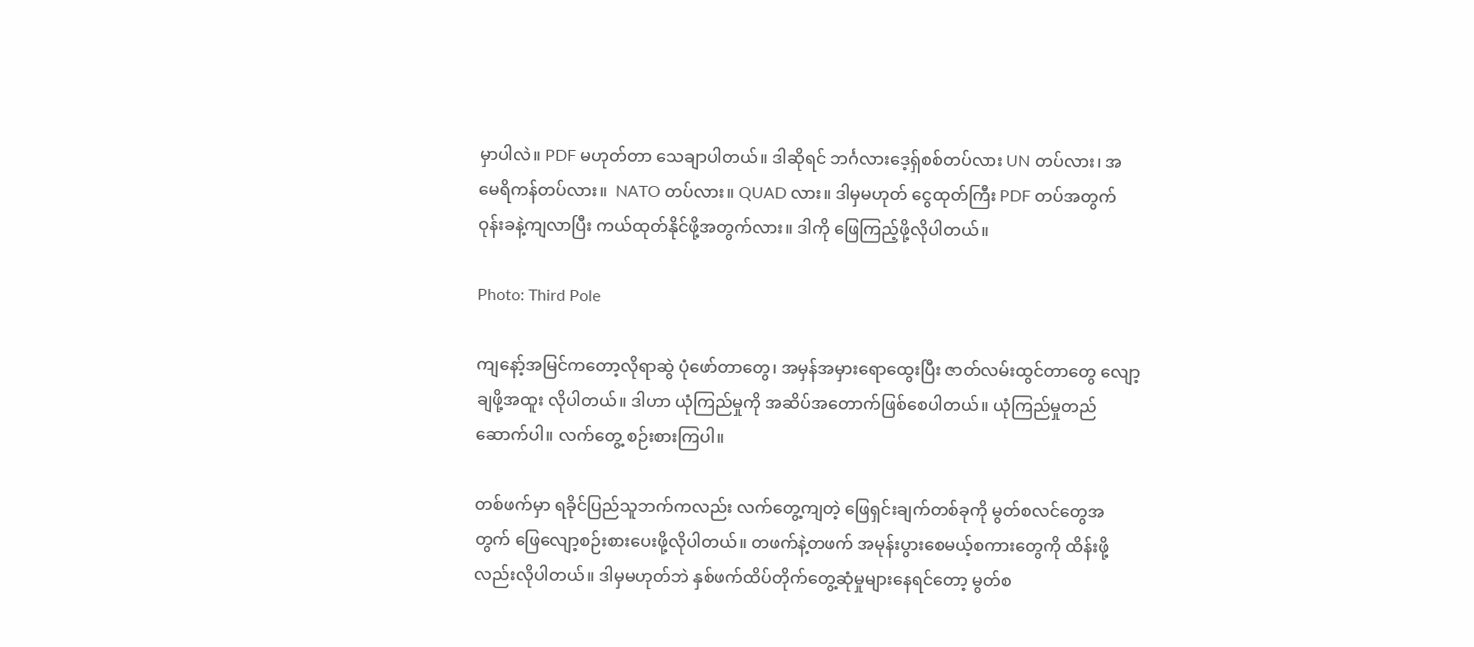မှာပါလဲ။ PDF မဟုတ်တာ သေချာပါတယ်။ ဒါဆိုရင် ဘင်္ဂလားဒေ့ရှ်စစ်တပ်လား UN တပ်လား၊ အမေရိကန်တပ်လား။  NATO တပ်လား။ QUAD လား။ ဒါမှမဟုတ် ငွေထုတ်ကြီး PDF တပ်အတွက် ဝုန်းခနဲ့ကျလာပြီး ကယ်ထုတ်နိုင်ဖို့အတွက်လား။ ဒါကို ဖြေကြည့်ဖို့လိုပါတယ်။

Photo: Third Pole

ကျနော့်အမြင်ကတော့လိုရာဆွဲ ပုံဖော်တာတွေ၊ အမှန်အမှားရောထွေးပြီး ဇာတ်လမ်းထွင်တာတွေ လျော့ချဖို့အထူး လိုပါတယ်။ ဒါဟာ ယုံကြည်မှုကို အဆိပ်အတောက်ဖြစ်စေပါတယ်။ ယုံကြည်မှုတည်ဆောက်ပါ။ လက်တွေ့ စဉ်းစားကြပါ။

တစ်ဖက်မှာ ရခိုင်ပြည်သူဘက်ကလည်း လက်တွေ့ကျတဲ့ ဖြေရှင်းချက်တစ်ခုကို မွတ်စလင်တွေအတွက် ဖြေလျော့စဉ်းစားပေးဖို့လိုပါတယ်။ တဖက်နဲ့တဖက် အမုန်းပွားစေမယ့်စကားတွေကို ထိန်းဖို့လည်းလိုပါတယ်။ ဒါမှမဟုတ်ဘဲ နှစ်ဖက်ထိပ်တိုက်တွေ့ဆုံမှုများနေရင်တော့ မွတ်စ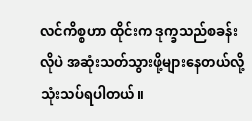လင်ကိစ္စဟာ ထိုင်းက ဒုက္ခသည်စခန်းလိုပဲ အဆုံးသတ်သွားဖို့များနေတယ်လို့သုံးသပ်ရပါတယ်။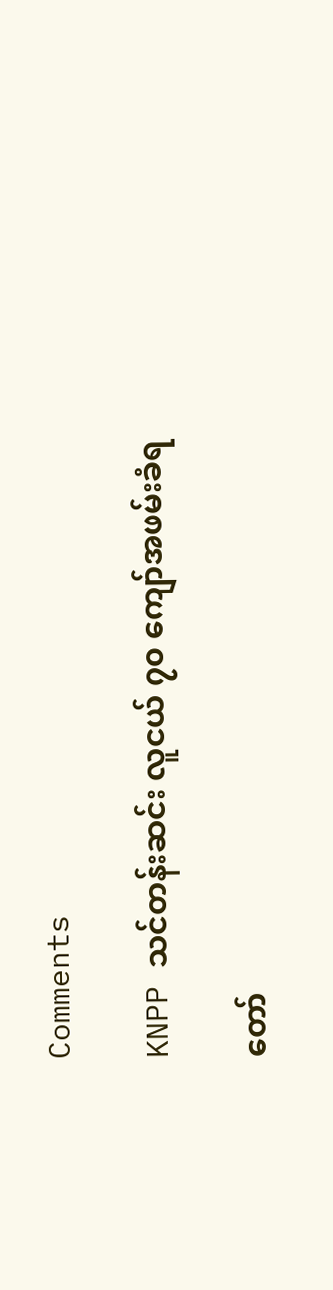Comments

KNPP သင်တန်းဆင်း လူငယ် ၇၀ ကျော်အဖမ်းခံရ

တော်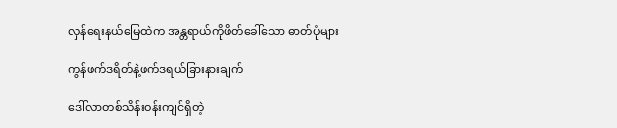လှန်ရေးနယ်မြေထဲက အန္တရာယ်ကိုဖိတ်ခေါ်သော ဓာတ်ပုံများ

ကွန်ဖက်ဒရိတ်နဲ့ဖက်ဒရယ်ခြားနားချက်

ဒေါ်လာတစ်သိန်းဝန်းကျင်ရှိတဲ့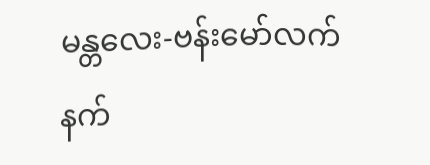မန္တလေး-ဗန်းမော်လက်နက်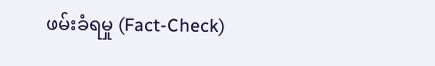ဖမ်းခံရမှု (Fact-Check)